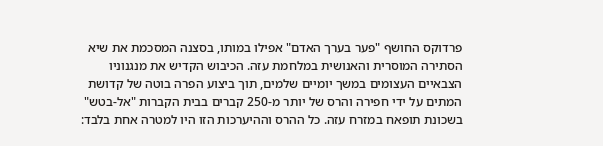פרדוקס החושף "פער בערך האדם" אפילו במותו, בסצנה המסכמת את שיא הסתירה המוסרית והאנושית במלחמת עזה. הכיבוש הקדיש את מנגנוניו הצבאיים העצומים במשך יומיים שלמים, תוך ביצוע הפרה בוטה של קדושת המתים על ידי חפירה והרס של יותר מ-250 קברים בבית הקברות "אל-בטש" בשכונת תופאח במזרח עזה. כל ההרס וההיערכות הזו היו למטרה אחת בלבד: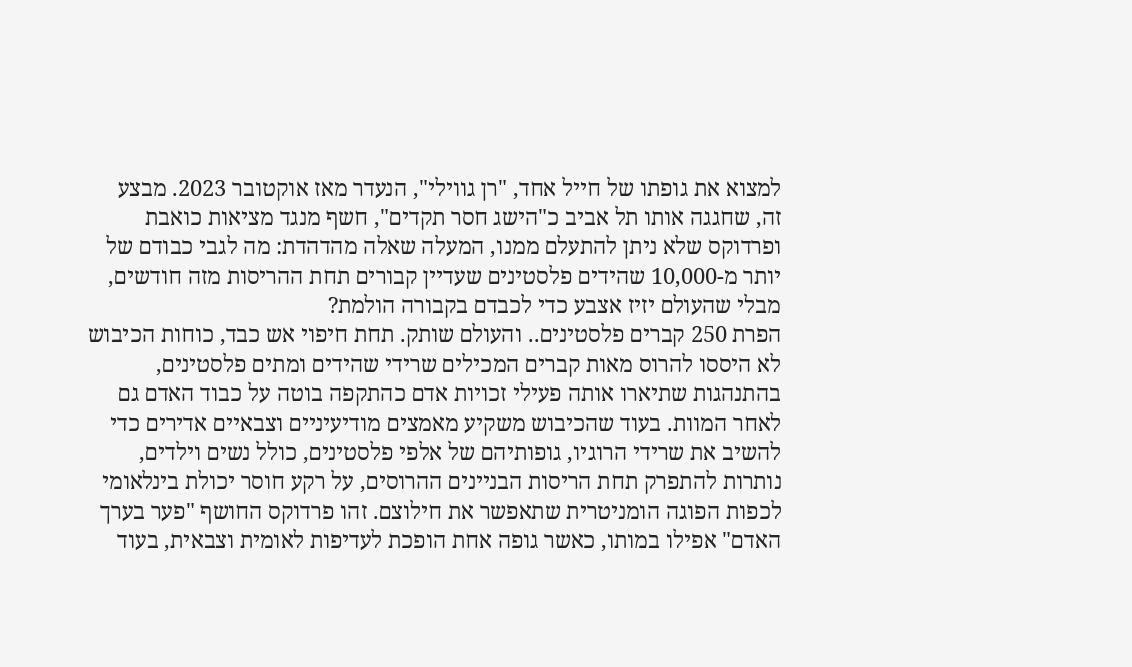למצוא את גופתו של חייל אחד, "רן גווילי", הנעדר מאז אוקטובר 2023. מבצע זה, שחגגה אותו תל אביב כ"הישג חסר תקדים", חשף מנגד מציאות כואבת ופרדוקס שלא ניתן להתעלם ממנו, המעלה שאלה מהדהדת: מה לגבי כבודם של יותר מ-10,000 שהידים פלסטינים שעדיין קבורים תחת ההריסות מזה חודשים, מבלי שהעולם יזיז אצבע כדי לכבדם בקבורה הולמת?
הפרת 250 קברים פלסטינים.. והעולם שותק. תחת חיפוי אש כבד, כוחות הכיבוש לא היססו להרוס מאות קברים המכילים שרידי שהידים ומתים פלסטינים, בהתנהגות שתיארו אותה פעילי זכויות אדם כהתקפה בוטה על כבוד האדם גם לאחר המוות. בעוד שהכיבוש משקיע מאמצים מודיעיניים וצבאיים אדירים כדי להשיב את שרידי הרוגיו, גופותיהם של אלפי פלסטינים, כולל נשים וילדים, נותרות להתפרק תחת הריסות הבניינים ההרוסים, על רקע חוסר יכולת בינלאומי לכפות הפוגה הומניטרית שתאפשר את חילוצם. זהו פרדוקס החושף "פער בערך האדם" אפילו במותו, כאשר גופה אחת הופכת לעדיפות לאומית וצבאית, בעוד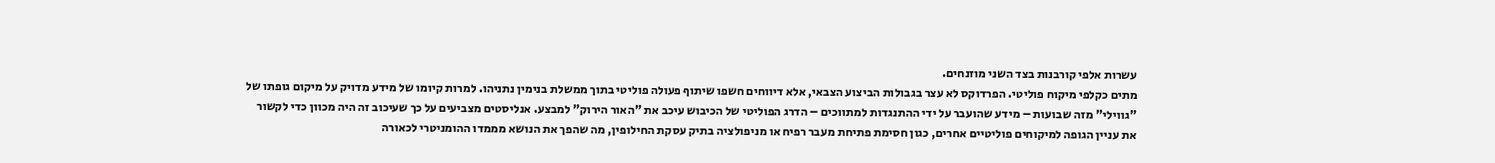עשרות אלפי קורבנות בצד השני מוזנחים.
מתים כקלפי מיקוח פוליטי. הפרדוקס לא עצר בגבולות הביצוע הצבאי, אלא דיווחים חשפו שיתוף פעולה פוליטי בתוך ממשלת בנימין נתניהו. למרות קיומו של מידע מדויק על מיקום גופתו של "גווילי" מזה שבועות – מידע שהועבר על ידי ההתנגדות למתווכים – הדרג הפוליטי של הכיבוש עיכב את "האור הירוק" למבצע. אנליסטים מצביעים על כך שעיכוב זה היה מכוון כדי לקשור את עניין הגופה למיקוחים פוליטיים אחרים, כגון חסימת פתיחת מעבר רפיח או מניפולציה בתיק עסקת החילופין, מה שהפך את הנושא מממדו ההומניטרי לכאורה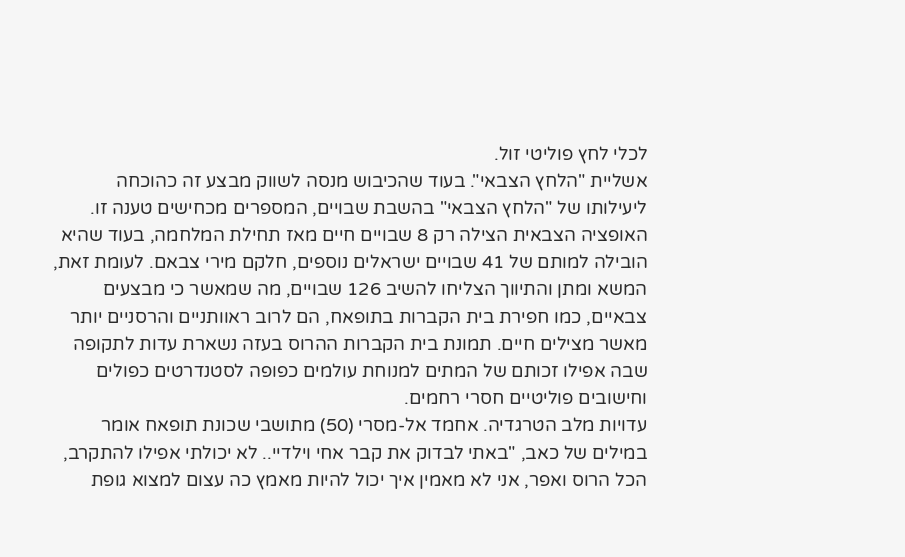לכלי לחץ פוליטי זול.
אשליית "הלחץ הצבאי". בעוד שהכיבוש מנסה לשווק מבצע זה כהוכחה ליעילותו של "הלחץ הצבאי" בהשבת שבויים, המספרים מכחישים טענה זו. האופציה הצבאית הצילה רק 8 שבויים חיים מאז תחילת המלחמה, בעוד שהיא הובילה למותם של 41 שבויים ישראלים נוספים, חלקם מירי צבאם. לעומת זאת, המשא ומתן והתיווך הצליחו להשיב 126 שבויים, מה שמאשר כי מבצעים צבאיים, כמו חפירת בית הקברות בתופאח, הם לרוב ראוותניים והרסניים יותר מאשר מצילים חיים. תמונת בית הקברות ההרוס בעזה נשארת עדות לתקופה שבה אפילו זכותם של המתים למנוחת עולמים כפופה לסטנדרטים כפולים וחישובים פוליטיים חסרי רחמים.
עדויות מלב הטרגדיה. אחמד אל-מסרי (50) מתושבי שכונת תופאח אומר במילים של כאב, "באתי לבדוק את קבר אחי וילדיי.. לא יכולתי אפילו להתקרב, הכל הרוס ואפר, אני לא מאמין איך יכול להיות מאמץ כה עצום למצוא גופת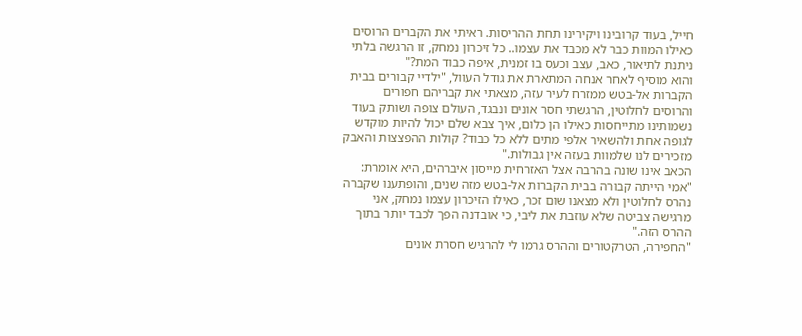חייל, בעוד קרובינו ויקירינו תחת ההריסות. ראיתי את הקברים הרוסים כאילו המוות כבר לא מכבד את עצמו.. כל זיכרון נמחק, זו הרגשה בלתי ניתנת לתיאור, כאב, עצב וכעס בו זמנית, איפה כבוד המת?"
והוא מוסיף לאחר אנחה המתארת את גודל העוול, "ילדיי קבורים בבית הקברות אל-בטש ממזרח לעיר עזה, מצאתי את קבריהם חפורים והרוסים לחלוטין, הרגשתי חסר אונים ונבגד, העולם צופה ושותק בעוד נשמותינו מתייחסות כאילו הן כלום, איך צבא שלם יכול להיות מוקדש לגופה אחת ולהשאיר אלפי מתים ללא כל כבוד? קולות ההפצצות והאבק מזכירים לנו שלמוות בעזה אין גבולות."
הכאב אינו שונה בהרבה אצל האזרחית מייסון איברהים, היא אומרת: "אמי הייתה קבורה בבית הקברות אל-בטש מזה שנים, והופתענו שקברה נהרס לחלוטין ולא מצאנו שום זכר, כאילו הזיכרון עצמו נמחק, אני מרגישה צביטה שלא עוזבת את ליבי, כי אובדנה הפך לכבד יותר בתוך ההרס הזה."
"החפירה, הטרקטורים וההרס גרמו לי להרגיש חסרת אונים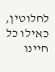לחלוטין, כאילו כל חיינו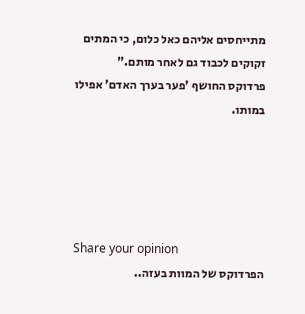מתייחסים אליהם כאל כלום, כי המתים זקוקים לכבוד גם לאחר מותם."
פרדוקס החושף 'פער בערך האדם' אפילו במותו.





Share your opinion
הפרדוקס של המוות בעזה..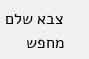צבא שלם מחפש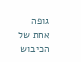גופה אחת של הכיבוש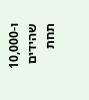ו-10,000 שהידים תחת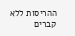ההריסות ללא קברים